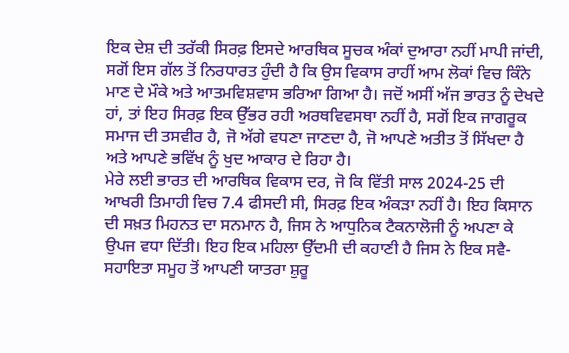ਇਕ ਦੇਸ਼ ਦੀ ਤਰੱਕੀ ਸਿਰਫ਼ ਇਸਦੇ ਆਰਥਿਕ ਸੂਚਕ ਅੰਕਾਂ ਦੁਆਰਾ ਨਹੀਂ ਮਾਪੀ ਜਾਂਦੀ, ਸਗੋਂ ਇਸ ਗੱਲ ਤੋਂ ਨਿਰਧਾਰਤ ਹੁੰਦੀ ਹੈ ਕਿ ਉਸ ਵਿਕਾਸ ਰਾਹੀਂ ਆਮ ਲੋਕਾਂ ਵਿਚ ਕਿੰਨੇ ਮਾਣ ਦੇ ਮੌਕੇ ਅਤੇ ਆਤਮਵਿਸ਼ਵਾਸ ਭਰਿਆ ਗਿਆ ਹੈ। ਜਦੋਂ ਅਸੀਂ ਅੱਜ ਭਾਰਤ ਨੂੰ ਦੇਖਦੇ ਹਾਂ, ਤਾਂ ਇਹ ਸਿਰਫ਼ ਇਕ ਉੱਭਰ ਰਹੀ ਅਰਥਵਿਵਸਥਾ ਨਹੀਂ ਹੈ, ਸਗੋਂ ਇਕ ਜਾਗਰੂਕ ਸਮਾਜ ਦੀ ਤਸਵੀਰ ਹੈ, ਜੋ ਅੱਗੇ ਵਧਣਾ ਜਾਣਦਾ ਹੈ, ਜੋ ਆਪਣੇ ਅਤੀਤ ਤੋਂ ਸਿੱਖਦਾ ਹੈ ਅਤੇ ਆਪਣੇ ਭਵਿੱਖ ਨੂੰ ਖੁਦ ਆਕਾਰ ਦੇ ਰਿਹਾ ਹੈ।
ਮੇਰੇ ਲਈ ਭਾਰਤ ਦੀ ਆਰਥਿਕ ਵਿਕਾਸ ਦਰ, ਜੋ ਕਿ ਵਿੱਤੀ ਸਾਲ 2024-25 ਦੀ ਆਖਰੀ ਤਿਮਾਹੀ ਵਿਚ 7.4 ਫੀਸਦੀ ਸੀ, ਸਿਰਫ਼ ਇਕ ਅੰਕੜਾ ਨਹੀਂ ਹੈ। ਇਹ ਕਿਸਾਨ ਦੀ ਸਖ਼ਤ ਮਿਹਨਤ ਦਾ ਸਨਮਾਨ ਹੈ, ਜਿਸ ਨੇ ਆਧੁਨਿਕ ਟੈਕਨਾਲੋਜੀ ਨੂੰ ਅਪਣਾ ਕੇ ਉਪਜ ਵਧਾ ਦਿੱਤੀ। ਇਹ ਇਕ ਮਹਿਲਾ ਉੱਦਮੀ ਦੀ ਕਹਾਣੀ ਹੈ ਜਿਸ ਨੇ ਇਕ ਸਵੈ-ਸਹਾਇਤਾ ਸਮੂਹ ਤੋਂ ਆਪਣੀ ਯਾਤਰਾ ਸ਼ੁਰੂ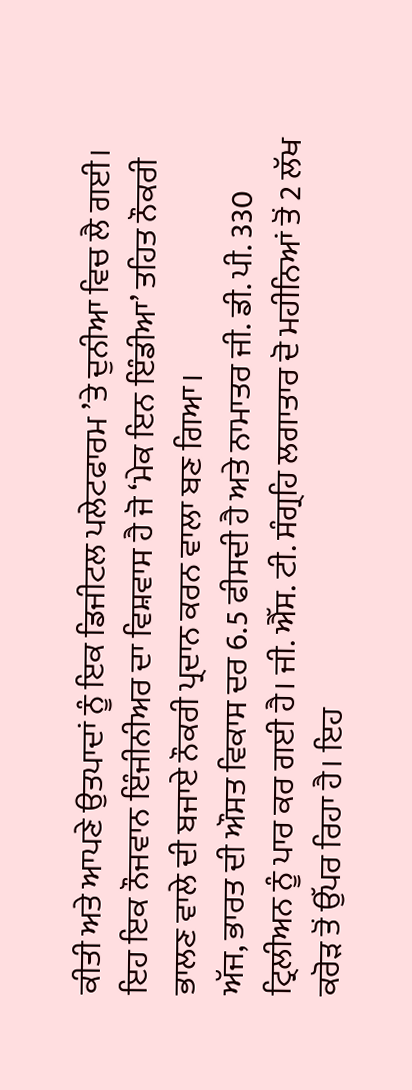ਕੀਤੀ ਅਤੇ ਆਪਣੇ ਉਤਪਾਦਾਂ ਨੂੰ ਇਕ ਡਿਜੀਟਲ ਪਲੇਟਫਾਰਮ ’ਤੇ ਦੁਨੀਆ ਵਿਚ ਲੈ ਗਈ। ਇਹ ਇਕ ਨੌਜਵਾਨ ਇੰਜੀਨੀਅਰ ਦਾ ਵਿਸ਼ਵਾਸ ਹੈ ਜੋ ‘ਮੇਕ ਇਨ ਇੰਡੀਆ’ ਤਹਿਤ ਨੌਕਰੀ ਭਾਲਣ ਵਾਲੇ ਦੀ ਬਜਾਏ ਨੌਕਰੀ ਪ੍ਰਦਾਨ ਕਰਨ ਵਾਲਾ ਬਣ ਗਿਆ।
ਅੱਜ, ਭਾਰਤ ਦੀ ਔਸਤ ਵਿਕਾਸ ਦਰ 6.5 ਫੀਸਦੀ ਹੈ ਅਤੇ ਨਾਮਾਤਰ ਜੀ. ਡੀ. ਪੀ. 330 ਟ੍ਰਿਲੀਅਨ ਨੂੰ ਪਾਰ ਕਰ ਗਈ ਹੈ। ਜੀ. ਐੱਸ. ਟੀ. ਸੰਗ੍ਰਹਿ ਲਗਾਤਾਰ ਦੋ ਮਹੀਨਿਆਂ ਤੋਂ 2 ਲੱਖ ਕਰੋੜ ਤੋਂ ਉੱਪਰ ਰਿਹਾ ਹੈ। ਇਹ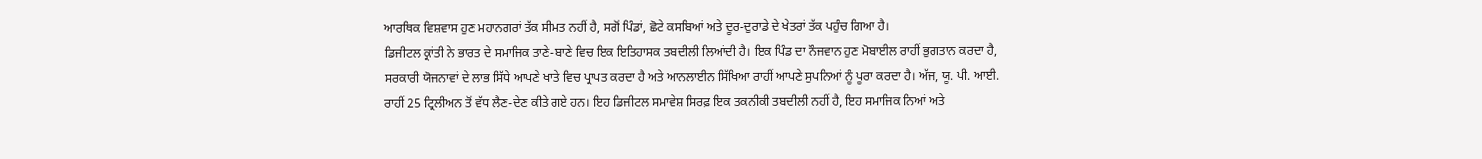ਆਰਥਿਕ ਵਿਸ਼ਵਾਸ ਹੁਣ ਮਹਾਨਗਰਾਂ ਤੱਕ ਸੀਮਤ ਨਹੀਂ ਹੈ, ਸਗੋਂ ਪਿੰਡਾਂ, ਛੋਟੇ ਕਸਬਿਆਂ ਅਤੇ ਦੂਰ-ਦੁਰਾਡੇ ਦੇ ਖੇਤਰਾਂ ਤੱਕ ਪਹੁੰਚ ਗਿਆ ਹੈ।
ਡਿਜੀਟਲ ਕ੍ਰਾਂਤੀ ਨੇ ਭਾਰਤ ਦੇ ਸਮਾਜਿਕ ਤਾਣੇ-ਬਾਣੇ ਵਿਚ ਇਕ ਇਤਿਹਾਸਕ ਤਬਦੀਲੀ ਲਿਆਂਦੀ ਹੈ। ਇਕ ਪਿੰਡ ਦਾ ਨੌਜਵਾਨ ਹੁਣ ਮੋਬਾਈਲ ਰਾਹੀਂ ਭੁਗਤਾਨ ਕਰਦਾ ਹੈ, ਸਰਕਾਰੀ ਯੋਜਨਾਵਾਂ ਦੇ ਲਾਭ ਸਿੱਧੇ ਆਪਣੇ ਖਾਤੇ ਵਿਚ ਪ੍ਰਾਪਤ ਕਰਦਾ ਹੈ ਅਤੇ ਆਨਲਾਈਨ ਸਿੱਖਿਆ ਰਾਹੀਂ ਆਪਣੇ ਸੁਪਨਿਆਂ ਨੂੰ ਪੂਰਾ ਕਰਦਾ ਹੈ। ਅੱਜ, ਯੂ. ਪੀ. ਆਈ. ਰਾਹੀਂ 25 ਟ੍ਰਿਲੀਅਨ ਤੋਂ ਵੱਧ ਲੈਣ-ਦੇਣ ਕੀਤੇ ਗਏ ਹਨ। ਇਹ ਡਿਜੀਟਲ ਸਮਾਵੇਸ਼ ਸਿਰਫ਼ ਇਕ ਤਕਨੀਕੀ ਤਬਦੀਲੀ ਨਹੀਂ ਹੈ, ਇਹ ਸਮਾਜਿਕ ਨਿਆਂ ਅਤੇ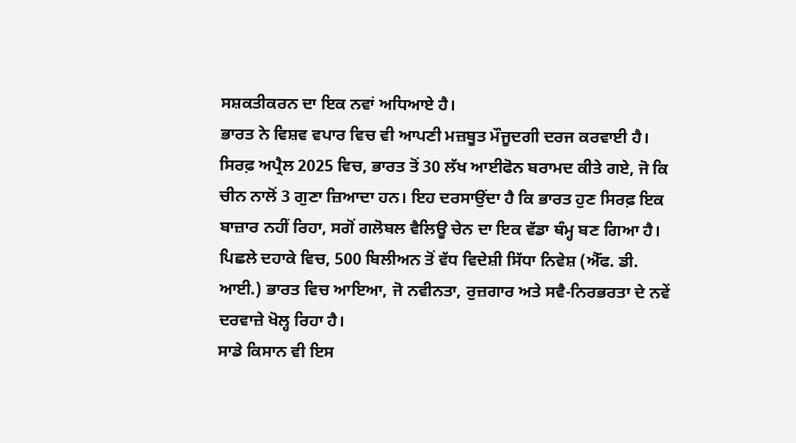ਸਸ਼ਕਤੀਕਰਨ ਦਾ ਇਕ ਨਵਾਂ ਅਧਿਆਏ ਹੈ।
ਭਾਰਤ ਨੇ ਵਿਸ਼ਵ ਵਪਾਰ ਵਿਚ ਵੀ ਆਪਣੀ ਮਜ਼ਬੂਤ ਮੌਜੂਦਗੀ ਦਰਜ ਕਰਵਾਈ ਹੈ। ਸਿਰਫ਼ ਅਪ੍ਰੈਲ 2025 ਵਿਚ, ਭਾਰਤ ਤੋਂ 30 ਲੱਖ ਆਈਫੋਨ ਬਰਾਮਦ ਕੀਤੇ ਗਏ, ਜੋ ਕਿ ਚੀਨ ਨਾਲੋਂ 3 ਗੁਣਾ ਜ਼ਿਆਦਾ ਹਨ। ਇਹ ਦਰਸਾਉਂਦਾ ਹੈ ਕਿ ਭਾਰਤ ਹੁਣ ਸਿਰਫ਼ ਇਕ ਬਾਜ਼ਾਰ ਨਹੀਂ ਰਿਹਾ, ਸਗੋਂ ਗਲੋਬਲ ਵੈਲਿਊ ਚੇਨ ਦਾ ਇਕ ਵੱਡਾ ਥੰਮ੍ਹ ਬਣ ਗਿਆ ਹੈ। ਪਿਛਲੇ ਦਹਾਕੇ ਵਿਚ, 500 ਬਿਲੀਅਨ ਤੋਂ ਵੱਧ ਵਿਦੇਸ਼ੀ ਸਿੱਧਾ ਨਿਵੇਸ਼ (ਐੱਫ. ਡੀ. ਆਈ.) ਭਾਰਤ ਵਿਚ ਆਇਆ, ਜੋ ਨਵੀਨਤਾ, ਰੁਜ਼ਗਾਰ ਅਤੇ ਸਵੈ-ਨਿਰਭਰਤਾ ਦੇ ਨਵੇਂ ਦਰਵਾਜ਼ੇ ਖੋਲ੍ਹ ਰਿਹਾ ਹੈ।
ਸਾਡੇ ਕਿਸਾਨ ਵੀ ਇਸ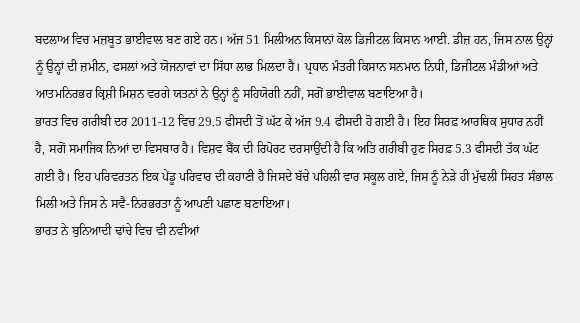ਬਦਲਾਅ ਵਿਚ ਮਜ਼ਬੂਤ ਭਾਈਵਾਲ ਬਣ ਗਏ ਹਨ। ਅੱਜ 51 ਮਿਲੀਅਨ ਕਿਸਾਨਾਂ ਕੋਲ ਡਿਜੀਟਲ ਕਿਸਾਨ ਆਈ. ਡੀਜ਼ ਹਨ, ਜਿਸ ਨਾਲ ਉਨ੍ਹਾਂ ਨੂੰ ਉਨ੍ਹਾਂ ਦੀ ਜ਼ਮੀਨ, ਫਸਲਾਂ ਅਤੇ ਯੋਜਨਾਵਾਂ ਦਾ ਸਿੱਧਾ ਲਾਭ ਮਿਲਦਾ ਹੈ। ਪ੍ਰਧਾਨ ਮੰਤਰੀ ਕਿਸਾਨ ਸਨਮਾਨ ਨਿਧੀ, ਡਿਜੀਟਲ ਮੰਡੀਆਂ ਅਤੇ ਆਤਮਨਿਰਭਰ ਕ੍ਰਿਸ਼ੀ ਮਿਸ਼ਨ ਵਰਗੇ ਯਤਨਾਂ ਨੇ ਉਨ੍ਹਾਂ ਨੂੰ ਸਹਿਯੋਗੀ ਨਹੀਂ, ਸਗੋਂ ਭਾਈਵਾਲ ਬਣਾਇਆ ਹੈ।
ਭਾਰਤ ਵਿਚ ਗਰੀਬੀ ਦਰ 2011-12 ਵਿਚ 29.5 ਫੀਸਦੀ ਤੋਂ ਘੱਟ ਕੇ ਅੱਜ 9.4 ਫੀਸਦੀ ਹੋ ਗਈ ਹੈ। ਇਹ ਸਿਰਫ਼ ਆਰਥਿਕ ਸੁਧਾਰ ਨਹੀਂ ਹੈ, ਸਗੋਂ ਸਮਾਜਿਕ ਨਿਆਂ ਦਾ ਵਿਸਥਾਰ ਹੈ। ਵਿਸ਼ਵ ਬੈਂਕ ਦੀ ਰਿਪੋਰਟ ਦਰਸਾਉਂਦੀ ਹੈ ਕਿ ਅਤਿ ਗਰੀਬੀ ਹੁਣ ਸਿਰਫ਼ 5.3 ਫੀਸਦੀ ਤੱਕ ਘੱਟ ਗਈ ਹੈ। ਇਹ ਪਰਿਵਰਤਨ ਇਕ ਪੇਂਡੂ ਪਰਿਵਾਰ ਦੀ ਕਹਾਣੀ ਹੈ ਜਿਸਦੇ ਬੱਚੇ ਪਹਿਲੀ ਵਾਰ ਸਕੂਲ ਗਏ, ਜਿਸ ਨੂੰ ਨੇੜੇ ਹੀ ਮੁੱਢਲੀ ਸਿਹਤ ਸੰਭਾਲ ਮਿਲੀ ਅਤੇ ਜਿਸ ਨੇ ਸਵੈ-ਨਿਰਭਰਤਾ ਨੂੰ ਆਪਣੀ ਪਛਾਣ ਬਣਾਇਆ।
ਭਾਰਤ ਨੇ ਬੁਨਿਆਦੀ ਢਾਂਚੇ ਵਿਚ ਵੀ ਨਵੀਆਂ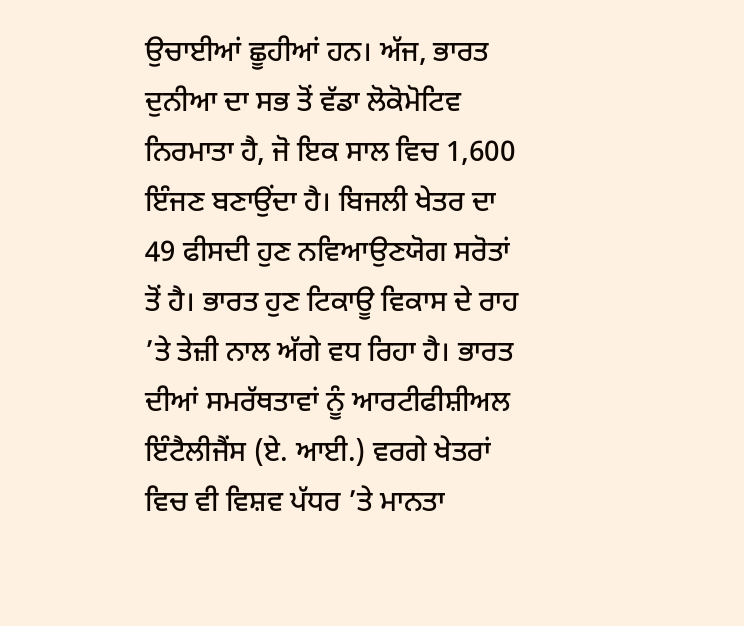ਉਚਾਈਆਂ ਛੂਹੀਆਂ ਹਨ। ਅੱਜ, ਭਾਰਤ ਦੁਨੀਆ ਦਾ ਸਭ ਤੋਂ ਵੱਡਾ ਲੋਕੋਮੋਟਿਵ ਨਿਰਮਾਤਾ ਹੈ, ਜੋ ਇਕ ਸਾਲ ਵਿਚ 1,600 ਇੰਜਣ ਬਣਾਉਂਦਾ ਹੈ। ਬਿਜਲੀ ਖੇਤਰ ਦਾ 49 ਫੀਸਦੀ ਹੁਣ ਨਵਿਆਉਣਯੋਗ ਸਰੋਤਾਂ ਤੋਂ ਹੈ। ਭਾਰਤ ਹੁਣ ਟਿਕਾਊ ਵਿਕਾਸ ਦੇ ਰਾਹ ’ਤੇ ਤੇਜ਼ੀ ਨਾਲ ਅੱਗੇ ਵਧ ਰਿਹਾ ਹੈ। ਭਾਰਤ ਦੀਆਂ ਸਮਰੱਥਤਾਵਾਂ ਨੂੰ ਆਰਟੀਫੀਸ਼ੀਅਲ ਇੰਟੈਲੀਜੈਂਸ (ਏ. ਆਈ.) ਵਰਗੇ ਖੇਤਰਾਂ ਵਿਚ ਵੀ ਵਿਸ਼ਵ ਪੱਧਰ ’ਤੇ ਮਾਨਤਾ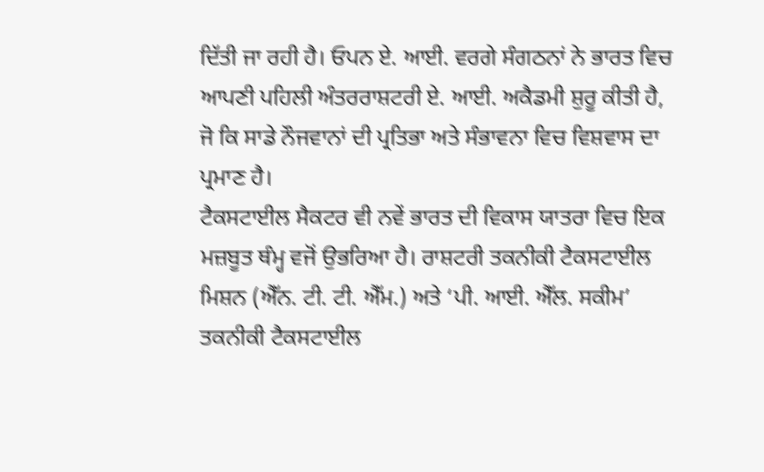ਦਿੱਤੀ ਜਾ ਰਹੀ ਹੈ। ਓਪਨ ਏ. ਆਈ. ਵਰਗੇ ਸੰਗਠਨਾਂ ਨੇ ਭਾਰਤ ਵਿਚ ਆਪਣੀ ਪਹਿਲੀ ਅੰਤਰਰਾਸ਼ਟਰੀ ਏ. ਆਈ. ਅਕੈਡਮੀ ਸ਼ੁਰੂ ਕੀਤੀ ਹੈ, ਜੋ ਕਿ ਸਾਡੇ ਨੌਜਵਾਨਾਂ ਦੀ ਪ੍ਰਤਿਭਾ ਅਤੇ ਸੰਭਾਵਨਾ ਵਿਚ ਵਿਸ਼ਵਾਸ ਦਾ ਪ੍ਰਮਾਣ ਹੈ।
ਟੈਕਸਟਾਈਲ ਸੈਕਟਰ ਵੀ ਨਵੇਂ ਭਾਰਤ ਦੀ ਵਿਕਾਸ ਯਾਤਰਾ ਵਿਚ ਇਕ ਮਜ਼ਬੂਤ ਥੰਮ੍ਹ ਵਜੋਂ ਉਭਰਿਆ ਹੈ। ਰਾਸ਼ਟਰੀ ਤਕਨੀਕੀ ਟੈਕਸਟਾਈਲ ਮਿਸ਼ਨ (ਐੱਨ. ਟੀ. ਟੀ. ਐੱਮ.) ਅਤੇ ‘ਪੀ. ਆਈ. ਐੱਲ. ਸਕੀਮ’ ਤਕਨੀਕੀ ਟੈਕਸਟਾਈਲ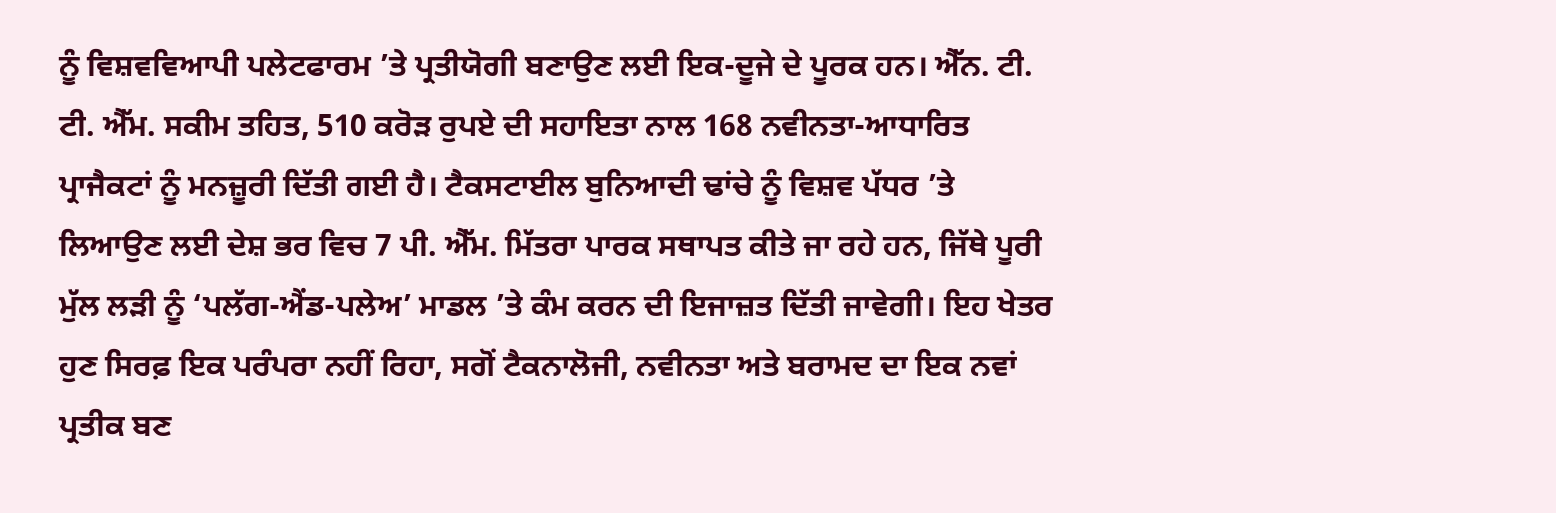ਨੂੰ ਵਿਸ਼ਵਵਿਆਪੀ ਪਲੇਟਫਾਰਮ ’ਤੇ ਪ੍ਰਤੀਯੋਗੀ ਬਣਾਉਣ ਲਈ ਇਕ-ਦੂਜੇ ਦੇ ਪੂਰਕ ਹਨ। ਐੱਨ. ਟੀ. ਟੀ. ਐੱਮ. ਸਕੀਮ ਤਹਿਤ, 510 ਕਰੋੜ ਰੁਪਏ ਦੀ ਸਹਾਇਤਾ ਨਾਲ 168 ਨਵੀਨਤਾ-ਆਧਾਰਿਤ ਪ੍ਰਾਜੈਕਟਾਂ ਨੂੰ ਮਨਜ਼ੂਰੀ ਦਿੱਤੀ ਗਈ ਹੈ। ਟੈਕਸਟਾਈਲ ਬੁਨਿਆਦੀ ਢਾਂਚੇ ਨੂੰ ਵਿਸ਼ਵ ਪੱਧਰ ’ਤੇ ਲਿਆਉਣ ਲਈ ਦੇਸ਼ ਭਰ ਵਿਚ 7 ਪੀ. ਐੱਮ. ਮਿੱਤਰਾ ਪਾਰਕ ਸਥਾਪਤ ਕੀਤੇ ਜਾ ਰਹੇ ਹਨ, ਜਿੱਥੇ ਪੂਰੀ ਮੁੱਲ ਲੜੀ ਨੂੰ ‘ਪਲੱਗ-ਐਂਡ-ਪਲੇਅ’ ਮਾਡਲ ’ਤੇ ਕੰਮ ਕਰਨ ਦੀ ਇਜਾਜ਼ਤ ਦਿੱਤੀ ਜਾਵੇਗੀ। ਇਹ ਖੇਤਰ ਹੁਣ ਸਿਰਫ਼ ਇਕ ਪਰੰਪਰਾ ਨਹੀਂ ਰਿਹਾ, ਸਗੋਂ ਟੈਕਨਾਲੋਜੀ, ਨਵੀਨਤਾ ਅਤੇ ਬਰਾਮਦ ਦਾ ਇਕ ਨਵਾਂ ਪ੍ਰਤੀਕ ਬਣ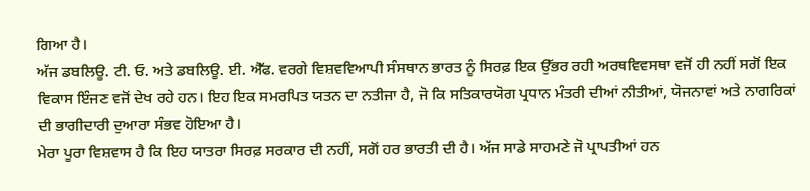ਗਿਆ ਹੈ।
ਅੱਜ ਡਬਲਿਊ. ਟੀ. ਓ. ਅਤੇ ਡਬਲਿਊ. ਈ. ਐੱਫ. ਵਰਗੇ ਵਿਸ਼ਵਵਿਆਪੀ ਸੰਸਥਾਨ ਭਾਰਤ ਨੂੰ ਸਿਰਫ਼ ਇਕ ਉੱਭਰ ਰਹੀ ਅਰਥਵਿਵਸਥਾ ਵਜੋਂ ਹੀ ਨਹੀਂ ਸਗੋਂ ਇਕ ਵਿਕਾਸ ਇੰਜਣ ਵਜੋਂ ਦੇਖ ਰਹੇ ਹਨ। ਇਹ ਇਕ ਸਮਰਪਿਤ ਯਤਨ ਦਾ ਨਤੀਜਾ ਹੈ, ਜੋ ਕਿ ਸਤਿਕਾਰਯੋਗ ਪ੍ਰਧਾਨ ਮੰਤਰੀ ਦੀਆਂ ਨੀਤੀਆਂ, ਯੋਜਨਾਵਾਂ ਅਤੇ ਨਾਗਰਿਕਾਂ ਦੀ ਭਾਗੀਦਾਰੀ ਦੁਆਰਾ ਸੰਭਵ ਹੋਇਆ ਹੈ।
ਮੇਰਾ ਪੂਰਾ ਵਿਸ਼ਵਾਸ ਹੈ ਕਿ ਇਹ ਯਾਤਰਾ ਸਿਰਫ਼ ਸਰਕਾਰ ਦੀ ਨਹੀਂ, ਸਗੋਂ ਹਰ ਭਾਰਤੀ ਦੀ ਹੈ। ਅੱਜ ਸਾਡੇ ਸਾਹਮਣੇ ਜੋ ਪ੍ਰਾਪਤੀਆਂ ਹਨ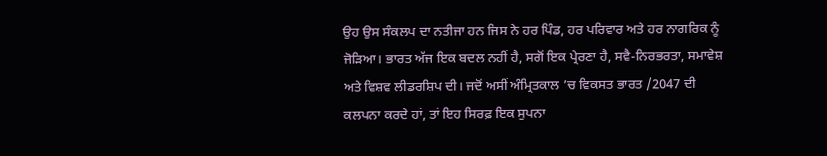ਉਹ ਉਸ ਸੰਕਲਪ ਦਾ ਨਤੀਜਾ ਹਨ ਜਿਸ ਨੇ ਹਰ ਪਿੰਡ, ਹਰ ਪਰਿਵਾਰ ਅਤੇ ਹਰ ਨਾਗਰਿਕ ਨੂੰ ਜੋੜਿਆ। ਭਾਰਤ ਅੱਜ ਇਕ ਬਦਲ ਨਹੀਂ ਹੈ, ਸਗੋਂ ਇਕ ਪ੍ਰੇਰਣਾ ਹੈ, ਸਵੈ-ਨਿਰਭਰਤਾ, ਸਮਾਵੇਸ਼ ਅਤੇ ਵਿਸ਼ਵ ਲੀਡਰਸ਼ਿਪ ਦੀ। ਜਦੋਂ ਅਸੀਂ ਅੰਮ੍ਰਿਤਕਾਲ ’ਚ ਵਿਕਸਤ ਭਾਰਤ /2047 ਦੀ ਕਲਪਨਾ ਕਰਦੇ ਹਾਂ, ਤਾਂ ਇਹ ਸਿਰਫ਼ ਇਕ ਸੁਪਨਾ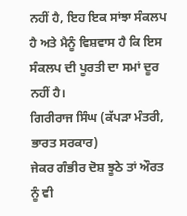ਨਹੀਂ ਹੈ, ਇਹ ਇਕ ਸਾਂਝਾ ਸੰਕਲਪ ਹੈ ਅਤੇ ਮੈਨੂੰ ਵਿਸ਼ਵਾਸ ਹੈ ਕਿ ਇਸ ਸੰਕਲਪ ਦੀ ਪੂਰਤੀ ਦਾ ਸਮਾਂ ਦੂਰ ਨਹੀਂ ਹੈ।
ਗਿਰੀਰਾਜ ਸਿੰਘ (ਕੱਪੜਾ ਮੰਤਰੀ, ਭਾਰਤ ਸਰਕਾਰ)
ਜੇਕਰ ਗੰਭੀਰ ਦੋਸ਼ ਝੂਠੇ ਤਾਂ ਔਰਤ ਨੂੰ ਵੀ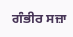ਗੰਭੀਰ ਸਜ਼ਾ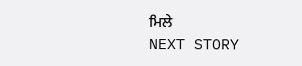ਮਿਲੇ
NEXT STORY